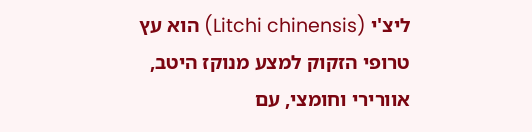ליצ'י (Litchi chinensis) הוא עץ טרופי הזקוק למצע מנוקז היטב, אוורירי וחומצי, עם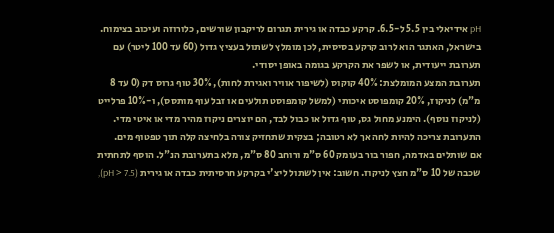pH אידיאלי בין 5.5 ל-6.5. קרקע כבדה או גירית תגרום לריקבון שורשים, כלורוזה ועיכוב בצימוח. בישראל, האתגר הוא לרוב קרקע בסיסית, לכן מומלץ לשתול בעציץ גדול (60 עד 100 ליטר) עם תערובת ייעודית, או לשפר את הקרקע בגומה באופן יסודי.
תערובת המצע המומלצת: 40% קוקוס (לשיפור אוויר ואגירת לחות), 30% טוף גרוס דק (0 עד 8 מ"מ) לניקוז, 20% קומפוסט איכותי (למשל קומפוסט תולעים או זבל עוף מותסס), ו-10% פרלייט (לניקוז נוסף). הימנע מחול גס, טוף גדול או כבול לבד, הם יוצרים ניקוז מהיר מדי או איטי מדי. התערובת צריכה להיות לחה אך לא רטובה; בצקית שתחזיק צורה בלחיצה קלה תוך טפטוף מים.
אם שותלים באדמה, חפור בור בעומק 60 ס"מ ורוחב 80 ס"מ, מלא בתערובת הנ"ל. הוסף לתחתית שכבה של 10 ס"מ חצץ לניקוז. חשוב: אין לשתול ליצ'י בקרקע חרסיתית כבדה או גירית (pH > 7.5),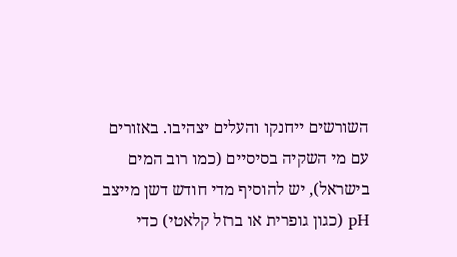השורשים ייחנקו והעלים יצהיבו. באזורים עם מי השקיה בסיסיים (כמו רוב המים בישראל), יש להוסיף מדי חודש דשן מייצב pH (כגון גופרית או ברזל קלאטי) כדי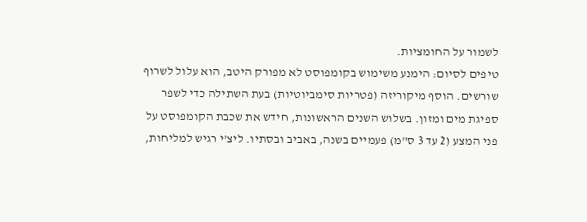לשמור על החומציות.
טיפים לסיום: הימנע משימוש בקומפוסט לא מפורק היטב, הוא עלול לשרוף שורשים. הוסף מיקוריזה (פטריות סימביוטיות) בעת השתילה כדי לשפר ספיגת מים ומזון. בשלוש השנים הראשונות, חידש את שכבת הקומפוסט על פני המצע (2 עד 3 ס"מ) פעמיים בשנה, באביב ובסתיו. ליצ'י רגיש למליחות,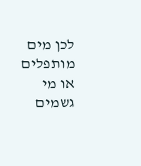לכן מים מותפלים או מי גשמים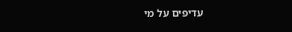עדיפים על מי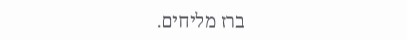ברז מליחים.